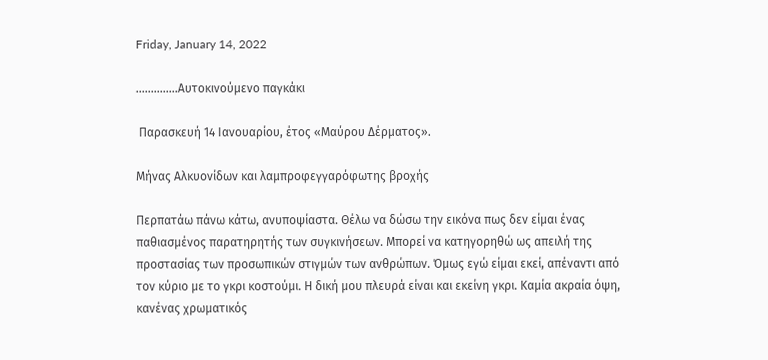Friday, January 14, 2022

..............Αυτοκινούμενο παγκάκι

 Παρασκευή 14 Ιανουαρίου, έτος «Μαύρου Δέρματος».

Μήνας Αλκυονίδων και λαμπροφεγγαρόφωτης βροχής

Περπατάω πάνω κάτω, ανυποψίαστα. Θέλω να δώσω την εικόνα πως δεν είμαι ένας παθιασμένος παρατηρητής των συγκινήσεων. Μπορεί να κατηγορηθώ ως απειλή της προστασίας των προσωπικών στιγμών των ανθρώπων. Όμως εγώ είμαι εκεί, απέναντι από τον κύριο με το γκρι κοστούμι. Η δική μου πλευρά είναι και εκείνη γκρι. Καμία ακραία όψη, κανένας χρωματικός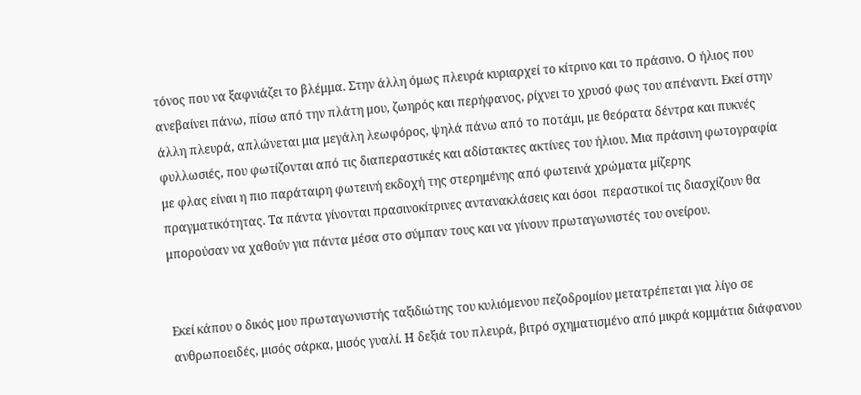τόνος που να ξαφνιάζει το βλέμμα. Στην άλλη όμως πλευρά κυριαρχεί το κίτρινο και το πράσινο. Ο ήλιος που ανεβαίνει πάνω, πίσω από την πλάτη μου, ζωηρός και περήφανος, ρίχνει το χρυσό φως του απέναντι. Εκεί στην άλλη πλευρά, απλώνεται μια μεγάλη λεωφόρος, ψηλά πάνω από το ποτάμι, με θεόρατα δέντρα και πυκνές φυλλωσιές, που φωτίζονται από τις διαπεραστικές και αδίστακτες ακτίνες του ήλιου. Μια πράσινη φωτογραφία με φλας είναι η πιο παράταιρη φωτεινή εκδοχή της στερημένης από φωτεινά χρώματα μίζερης πραγματικότητας. Τα πάντα γίνονται πρασινοκίτρινες αντανακλάσεις και όσοι  περαστικοί τις διασχίζουν θα μπορούσαν να χαθούν για πάντα μέσα στο σύμπαν τους και να γίνουν πρωταγωνιστές του ονείρου.


Εκεί κάπου ο δικός μου πρωταγωνιστής ταξιδιώτης του κυλιόμενου πεζοδρομίου μετατρέπεται για λίγο σε ανθρωποειδές, μισός σάρκα, μισός γυαλί. Η δεξιά του πλευρά, βιτρό σχηματισμένο από μικρά κομμάτια διάφανου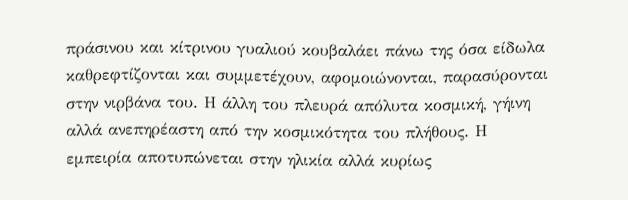πράσινου και κίτρινου γυαλιού κουβαλάει πάνω της όσα είδωλα καθρεφτίζονται και συμμετέχουν, αφομοιώνονται, παρασύρονται στην νιρβάνα του. Η άλλη του πλευρά απόλυτα κοσμική, γήινη αλλά ανεπηρέαστη από την κοσμικότητα του πλήθους. Η εμπειρία αποτυπώνεται στην ηλικία αλλά κυρίως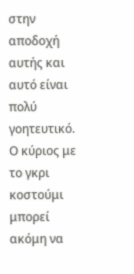στην αποδοχή αυτής και αυτό είναι πολύ γοητευτικό. Ο κύριος με το γκρι κοστούμι μπορεί ακόμη να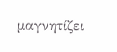μαγνητίζει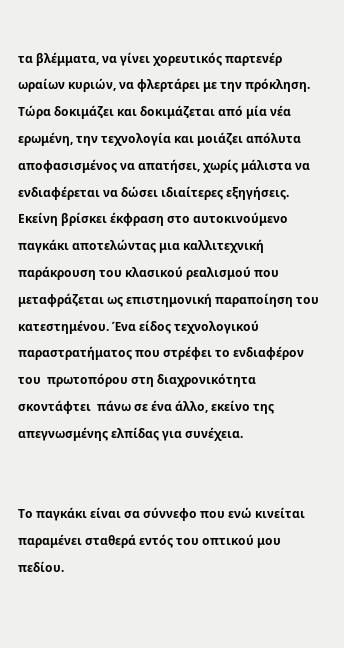τα βλέμματα, να γίνει χορευτικός παρτενέρ ωραίων κυριών, να φλερτάρει με την πρόκληση. Τώρα δοκιμάζει και δοκιμάζεται από μία νέα ερωμένη, την τεχνολογία και μοιάζει απόλυτα αποφασισμένος να απατήσει, χωρίς μάλιστα να ενδιαφέρεται να δώσει ιδιαίτερες εξηγήσεις. Εκείνη βρίσκει έκφραση στο αυτοκινούμενο παγκάκι αποτελώντας μια καλλιτεχνική παράκρουση του κλασικού ρεαλισμού που μεταφράζεται ως επιστημονική παραποίηση του κατεστημένου. Ένα είδος τεχνολογικού παραστρατήματος που στρέφει το ενδιαφέρον του  πρωτοπόρου στη διαχρονικότητα σκοντάφτει  πάνω σε ένα άλλο, εκείνο της απεγνωσμένης ελπίδας για συνέχεια.


Το παγκάκι είναι σα σύννεφο που ενώ κινείται παραμένει σταθερά εντός του οπτικού μου πεδίου.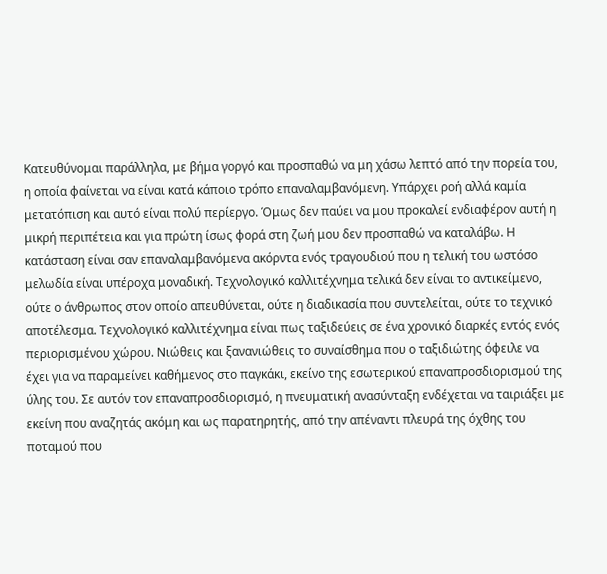Κατευθύνομαι παράλληλα, με βήμα γοργό και προσπαθώ να μη χάσω λεπτό από την πορεία του, η οποία φαίνεται να είναι κατά κάποιο τρόπο επαναλαμβανόμενη. Υπάρχει ροή αλλά καμία μετατόπιση και αυτό είναι πολύ περίεργο. Όμως δεν παύει να μου προκαλεί ενδιαφέρον αυτή η μικρή περιπέτεια και για πρώτη ίσως φορά στη ζωή μου δεν προσπαθώ να καταλάβω. Η κατάσταση είναι σαν επαναλαμβανόμενα ακόρντα ενός τραγουδιού που η τελική του ωστόσο μελωδία είναι υπέροχα μοναδική. Τεχνολογικό καλλιτέχνημα τελικά δεν είναι το αντικείμενο, ούτε ο άνθρωπος στον οποίο απευθύνεται, ούτε η διαδικασία που συντελείται, ούτε το τεχνικό αποτέλεσμα. Τεχνολογικό καλλιτέχνημα είναι πως ταξιδεύεις σε ένα χρονικό διαρκές εντός ενός περιορισμένου χώρου. Νιώθεις και ξανανιώθεις το συναίσθημα που ο ταξιδιώτης όφειλε να έχει για να παραμείνει καθήμενος στο παγκάκι, εκείνο της εσωτερικού επαναπροσδιορισμού της ύλης του. Σε αυτόν τον επαναπροσδιορισμό, η πνευματική ανασύνταξη ενδέχεται να ταιριάξει με εκείνη που αναζητάς ακόμη και ως παρατηρητής, από την απέναντι πλευρά της όχθης του ποταμού που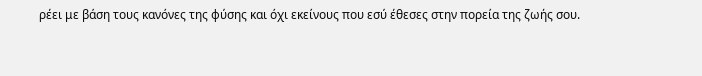ρέει με βάση τους κανόνες της φύσης και όχι εκείνους που εσύ έθεσες στην πορεία της ζωής σου.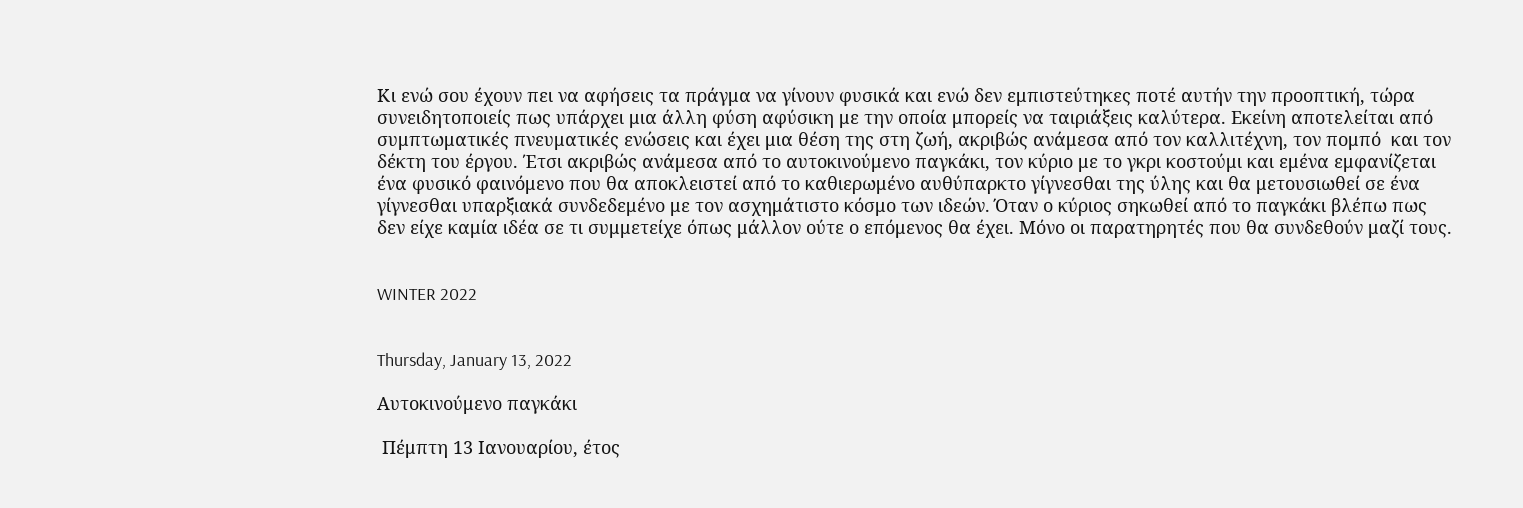Κι ενώ σου έχουν πει να αφήσεις τα πράγμα να γίνουν φυσικά και ενώ δεν εμπιστεύτηκες ποτέ αυτήν την προοπτική, τώρα συνειδητοποιείς πως υπάρχει μια άλλη φύση αφύσικη με την οποία μπορείς να ταιριάξεις καλύτερα. Εκείνη αποτελείται από συμπτωματικές πνευματικές ενώσεις και έχει μια θέση της στη ζωή, ακριβώς ανάμεσα από τον καλλιτέχνη, τον πομπό  και τον δέκτη του έργου. Έτσι ακριβώς ανάμεσα από το αυτοκινούμενο παγκάκι, τον κύριο με το γκρι κοστούμι και εμένα εμφανίζεται ένα φυσικό φαινόμενο που θα αποκλειστεί από το καθιερωμένο αυθύπαρκτο γίγνεσθαι της ύλης και θα μετουσιωθεί σε ένα γίγνεσθαι υπαρξιακά συνδεδεμένο με τον ασχημάτιστο κόσμο των ιδεών. Όταν ο κύριος σηκωθεί από το παγκάκι βλέπω πως δεν είχε καμία ιδέα σε τι συμμετείχε όπως μάλλον ούτε ο επόμενος θα έχει. Μόνο οι παρατηρητές που θα συνδεθούν μαζί τους.


WINTER 2022


Thursday, January 13, 2022

Αυτοκινούμενο παγκάκι

 Πέμπτη 13 Ιανουαρίου, έτος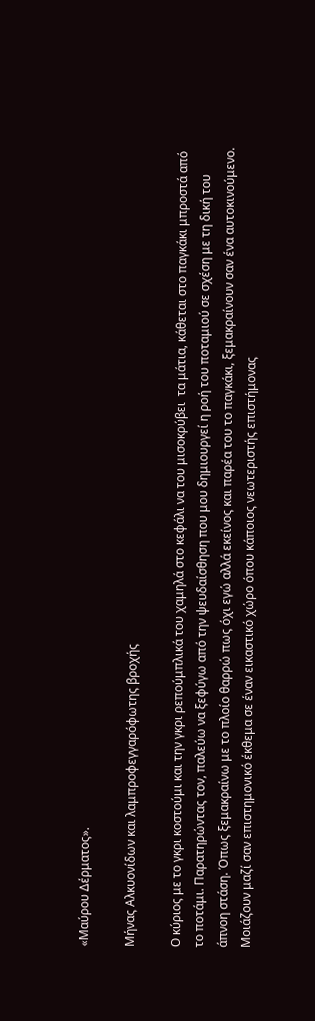«Μαύρου Δέρματος».

Μήνας Αλκυονίδων και λαμπροφεγγαρόφωτης βροχής

Ο κύριος με το γκρι κοστούμι και την γκρι ρεπούμπλικά του χαμηλά στο κεφάλι να του μισοκρύβει  τα μάτια, κάθεται στο παγκάκι μπροστά από το ποτάμι. Παρατηρώντας τον, παλεύω να ξεφύγω από την ψευδαίσθηση που μου δημιουργεί η ροή του ποταμιού σε σχέση με τη δική του άπνοη στάση. Όπως ξεμακραίνω με το πλοίο θαρρώ πως όχι εγώ αλλά εκείνος και παρέα του το παγκάκι, ξεμακραίνουν σαν ένα αυτοκινούμενο. Μοιάζουν μαζί σαν επιστημονικό έκθεμα σε έναν εικαστικό χώρο όπου κάποιος νεωτεριστής επιστήμονας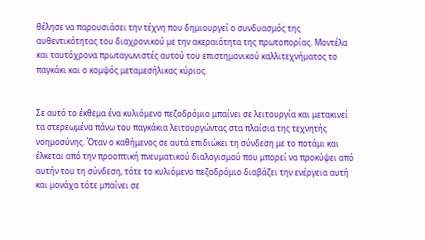θέλησε να παρουσιάσει την τέχνη που δημιουργεί ο συνδυασμός της αυθεντικότητας του διαχρονικού με την ακεραιότητα της πρωτοπορίας. Μοντέλα και ταυτόχρονα πρωταγωνιστές αυτού του επιστημονικού καλλιτεχνήματος το παγκάκι και ο κομψός μεταμεσήλικας κύριος.


Σε αυτό το έκθεμα ένα κυλιόμενο πεζοδρόμιο μπαίνει σε λειτουργία και μετακινεί τα στερεωμένα πάνω του παγκάκια λειτουργώντας στα πλαίσια της τεχνητής νοημοσύνης. Όταν ο καθήμενος σε αυτά επιδιώκει τη σύνδεση με το ποτάμι και έλκεται από την προοπτική πνευματικού διαλογισμού που μπορεί να προκύψει από αυτήν του τη σύνδεση, τότε το κυλιόμενο πεζοδρόμιο διαβάζει την ενέργεια αυτή και μονάχα τότε μπαίνει σε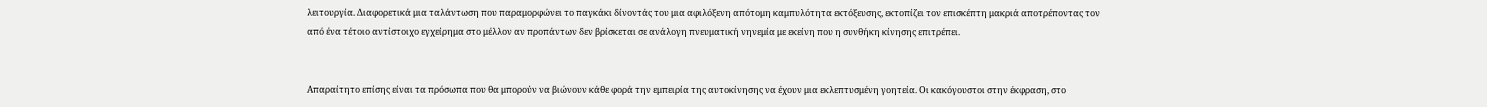λειτουργία. Διαφορετικά μια ταλάντωση που παραμορφώνει το παγκάκι δίνοντάς του μια αφιλόξενη απότομη καμπυλότητα εκτόξευσης, εκτοπίζει τον επισκέπτη μακριά αποτρέποντας τον από ένα τέτοιο αντίστοιχο εγχείρημα στο μέλλον αν προπάντων δεν βρίσκεται σε ανάλογη πνευματική νηνεμία με εκείνη που η συνθήκη κίνησης επιτρέπει.


Απαραίτητο επίσης είναι τα πρόσωπα που θα μπορούν να βιώνουν κάθε φορά την εμπειρία της αυτοκίνησης να έχουν μια εκλεπτυσμένη γοητεία. Οι κακόγουστοι στην έκφραση, στο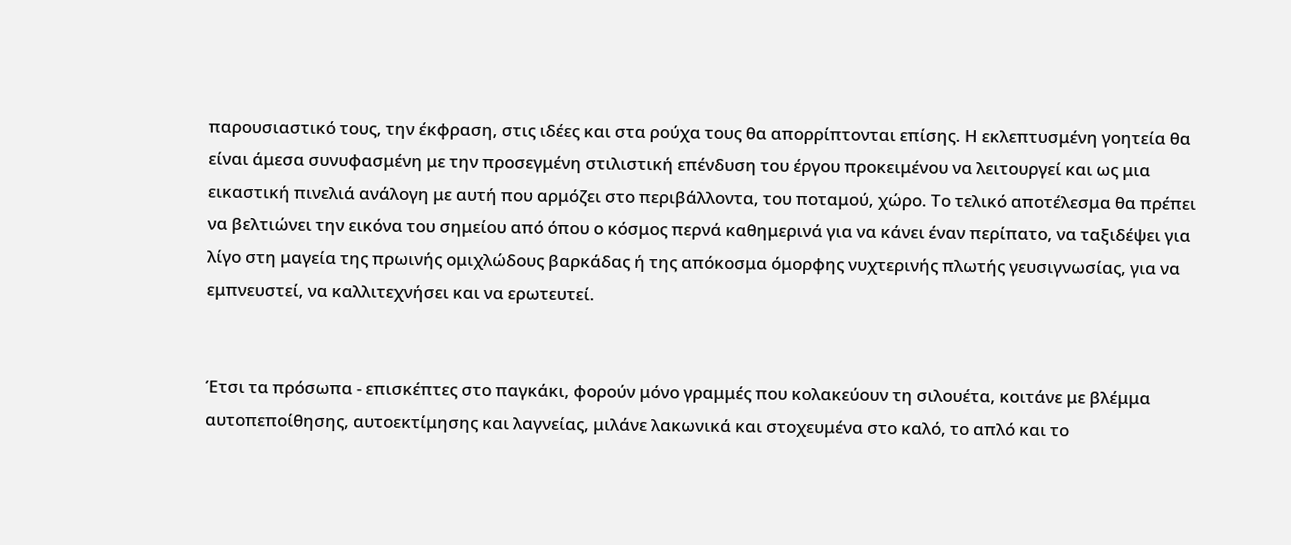παρουσιαστικό τους, την έκφραση, στις ιδέες και στα ρούχα τους θα απορρίπτονται επίσης. Η εκλεπτυσμένη γοητεία θα είναι άμεσα συνυφασμένη με την προσεγμένη στιλιστική επένδυση του έργου προκειμένου να λειτουργεί και ως μια εικαστική πινελιά ανάλογη με αυτή που αρμόζει στο περιβάλλοντα, του ποταμού, χώρο. Το τελικό αποτέλεσμα θα πρέπει να βελτιώνει την εικόνα του σημείου από όπου ο κόσμος περνά καθημερινά για να κάνει έναν περίπατο, να ταξιδέψει για λίγο στη μαγεία της πρωινής ομιχλώδους βαρκάδας ή της απόκοσμα όμορφης νυχτερινής πλωτής γευσιγνωσίας, για να εμπνευστεί, να καλλιτεχνήσει και να ερωτευτεί.


Έτσι τα πρόσωπα - επισκέπτες στο παγκάκι, φορούν μόνο γραμμές που κολακεύουν τη σιλουέτα, κοιτάνε με βλέμμα αυτοπεποίθησης, αυτοεκτίμησης και λαγνείας, μιλάνε λακωνικά και στοχευμένα στο καλό, το απλό και το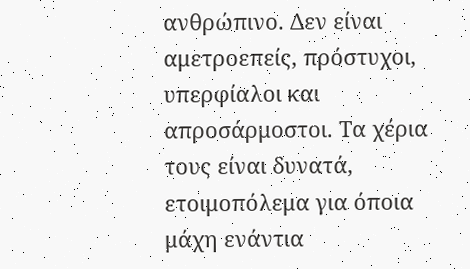ανθρώπινο. Δεν είναι αμετροεπείς, πρόστυχοι, υπερφίαλοι και απροσάρμοστοι. Τα χέρια τους είναι δυνατά, ετοιμοπόλεμα για όποια μάχη ενάντια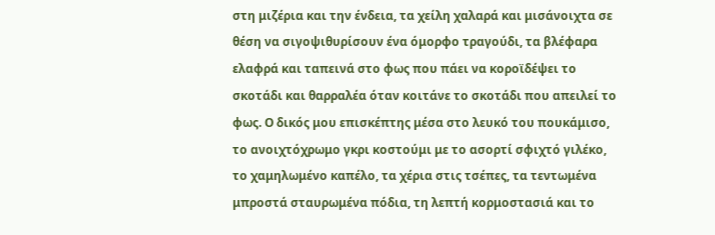στη μιζέρια και την ένδεια, τα χείλη χαλαρά και μισάνοιχτα σε θέση να σιγοψιθυρίσουν ένα όμορφο τραγούδι, τα βλέφαρα ελαφρά και ταπεινά στο φως που πάει να κοροϊδέψει το σκοτάδι και θαρραλέα όταν κοιτάνε το σκοτάδι που απειλεί το φως. Ο δικός μου επισκέπτης μέσα στο λευκό του πουκάμισο, το ανοιχτόχρωμο γκρι κοστούμι με το ασορτί σφιχτό γιλέκο, το χαμηλωμένο καπέλο, τα χέρια στις τσέπες, τα τεντωμένα μπροστά σταυρωμένα πόδια, τη λεπτή κορμοστασιά και το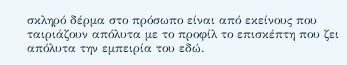σκληρό δέρμα στο πρόσωπο είναι από εκείνους που ταιριάζουν απόλυτα με το προφίλ το επισκέπτη που ζει απόλυτα την εμπειρία του εδώ.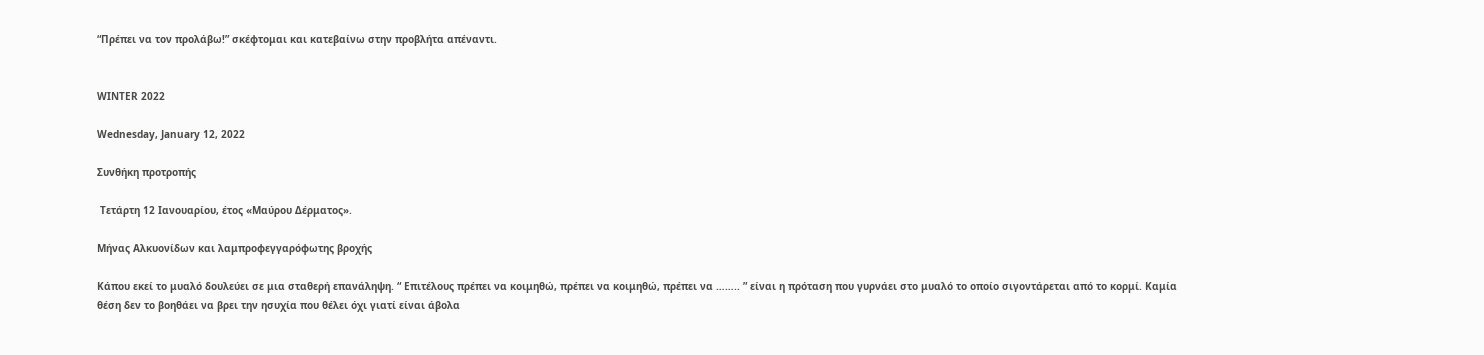“Πρέπει να τον προλάβω!” σκέφτομαι και κατεβαίνω στην προβλήτα απέναντι.


WINTER 2022

Wednesday, January 12, 2022

Συνθήκη προτροπής

 Τετάρτη 12 Ιανουαρίου, έτος «Μαύρου Δέρματος».

Μήνας Αλκυονίδων και λαμπροφεγγαρόφωτης βροχής

Κάπου εκεί το μυαλό δουλεύει σε μια σταθερή επανάληψη. “ Επιτέλους πρέπει να κοιμηθώ, πρέπει να κοιμηθώ, πρέπει να …….. ” είναι η πρόταση που γυρνάει στο μυαλό το οποίο σιγοντάρεται από το κορμί. Καμία θέση δεν το βοηθάει να βρει την ησυχία που θέλει όχι γιατί είναι άβολα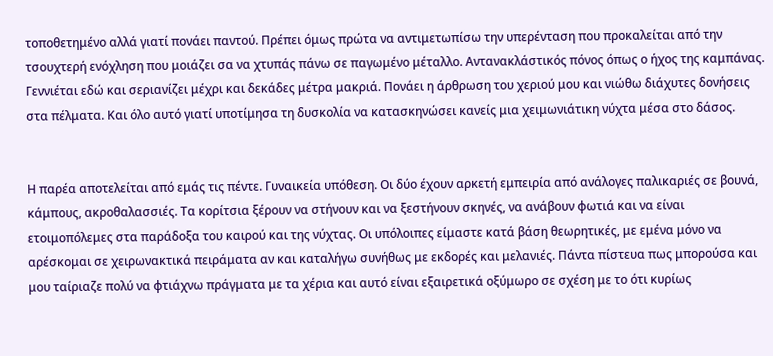τοποθετημένο αλλά γιατί πονάει παντού. Πρέπει όμως πρώτα να αντιμετωπίσω την υπερένταση που προκαλείται από την τσουχτερή ενόχληση που μοιάζει σα να χτυπάς πάνω σε παγωμένο μέταλλο. Αντανακλάστικός πόνος όπως ο ήχος της καμπάνας. Γεννιέται εδώ και σεριανίζει μέχρι και δεκάδες μέτρα μακριά. Πονάει η άρθρωση του χεριού μου και νιώθω διάχυτες δονήσεις στα πέλματα. Και όλο αυτό γιατί υποτίμησα τη δυσκολία να κατασκηνώσει κανείς μια χειμωνιάτικη νύχτα μέσα στο δάσος.


Η παρέα αποτελείται από εμάς τις πέντε. Γυναικεία υπόθεση. Οι δύο έχουν αρκετή εμπειρία από ανάλογες παλικαριές σε βουνά, κάμπους, ακροθαλασσιές. Τα κορίτσια ξέρουν να στήνουν και να ξεστήνουν σκηνές, να ανάβουν φωτιά και να είναι ετοιμοπόλεμες στα παράδοξα του καιρού και της νύχτας. Οι υπόλοιπες είμαστε κατά βάση θεωρητικές, με εμένα μόνο να αρέσκομαι σε χειρωνακτικά πειράματα αν και καταλήγω συνήθως με εκδορές και μελανιές. Πάντα πίστευα πως μπορούσα και μου ταίριαζε πολύ να φτιάχνω πράγματα με τα χέρια και αυτό είναι εξαιρετικά οξύμωρο σε σχέση με το ότι κυρίως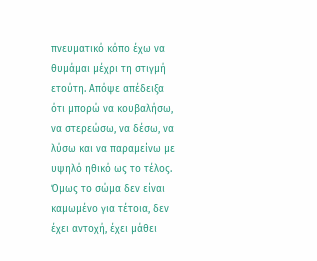πνευματικό κόπο έχω να θυμάμαι μέχρι τη στιγμή ετούτη. Απόψε απέδειξα ότι μπορώ να κουβαλήσω, να στερεώσω, να δέσω, να λύσω και να παραμείνω με υψηλό ηθικό ως το τέλος. Όμως το σώμα δεν είναι καμωμένο για τέτοια, δεν έχει αντοχή, έχει μάθει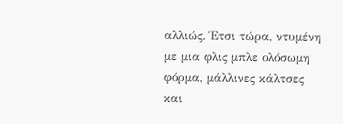αλλιώς. Έτσι τώρα, ντυμένη με μια φλις μπλε ολόσωμη φόρμα, μάλλινες κάλτσες και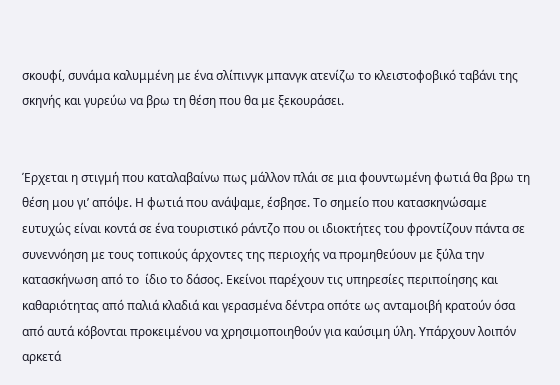σκουφί, συνάμα καλυμμένη με ένα σλίπινγκ μπανγκ ατενίζω το κλειστοφοβικό ταβάνι της σκηνής και γυρεύω να βρω τη θέση που θα με ξεκουράσει.


Έρχεται η στιγμή που καταλαβαίνω πως μάλλον πλάι σε μια φουντωμένη φωτιά θα βρω τη θέση μου γι’ απόψε. Η φωτιά που ανάψαμε, έσβησε. Το σημείο που κατασκηνώσαμε ευτυχώς είναι κοντά σε ένα τουριστικό ράντζο που οι ιδιοκτήτες του φροντίζουν πάντα σε συνεννόηση με τους τοπικούς άρχοντες της περιοχής να προμηθεύουν με ξύλα την κατασκήνωση από το  ίδιο το δάσος. Εκείνοι παρέχουν τις υπηρεσίες περιποίησης και καθαριότητας από παλιά κλαδιά και γερασμένα δέντρα οπότε ως ανταμοιβή κρατούν όσα από αυτά κόβονται προκειμένου να χρησιμοποιηθούν για καύσιμη ύλη. Υπάρχουν λοιπόν αρκετά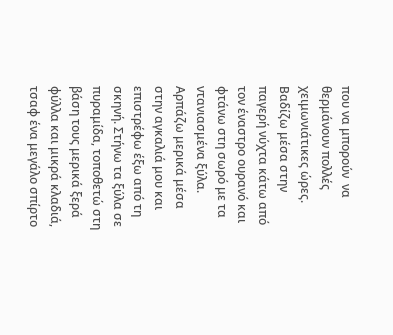που να μπορούν  να θερμάνουν πολλές χειμωνιάτικες ώρες. Βαδίζω μέσα στην παγερή νύχτα κάτω από τον έναστρο ουρανό και φτάνω στη σωρό με τα ντανιασμένα ξύλα. Αρπάζω μερικά μέσα στην αγκαλιά μου και επιστρέφω έξω από τη σκηνή. Στήνω τα ξύλα σε πυραμίδα, τοποθετώ στη βάση τους μερικά ξερά φύλλα και μικρά κλαδιά, τσαφ ένα μεγάλο σπίρτο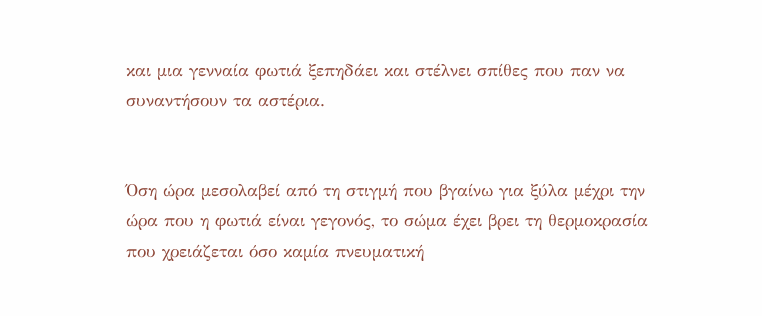και μια γενναία φωτιά ξεπηδάει και στέλνει σπίθες που παν να συναντήσουν τα αστέρια.


Όση ώρα μεσολαβεί από τη στιγμή που βγαίνω για ξύλα μέχρι την ώρα που η φωτιά είναι γεγονός, το σώμα έχει βρει τη θερμοκρασία που χρειάζεται όσο καμία πνευματική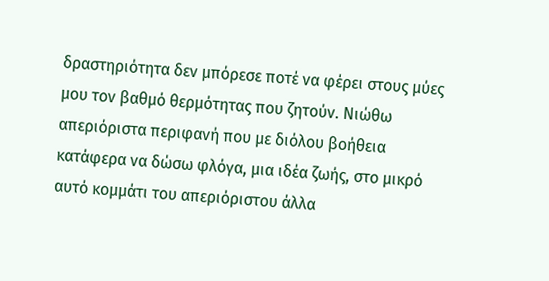δραστηριότητα δεν μπόρεσε ποτέ να φέρει στους μύες μου τον βαθμό θερμότητας που ζητούν. Νιώθω απεριόριστα περιφανή που με διόλου βοήθεια κατάφερα να δώσω φλόγα, μια ιδέα ζωής, στο μικρό αυτό κομμάτι του απεριόριστου άλλα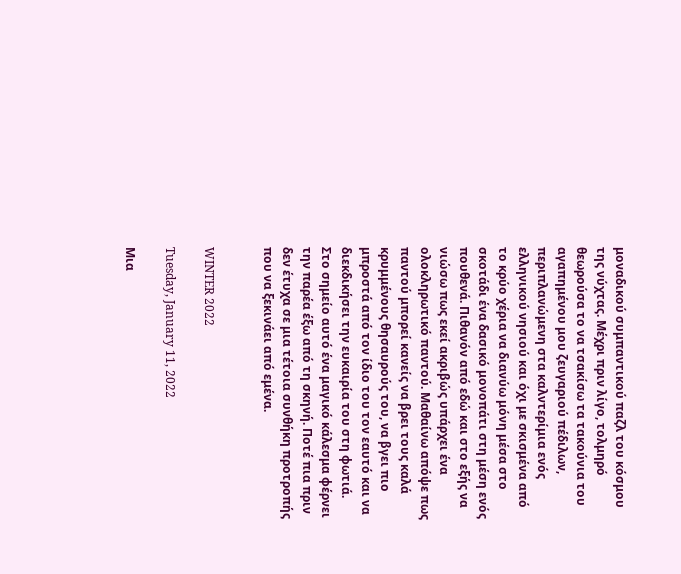μοναδικού συμπαντικού παζλ του κόσμου της νύχτας. Μέχρι πριν λίγο, τολμηρό θεωρούσα το να τσακίσω τα τακούνια του αγαπημένου μου ζευγαριού πέδιλων, περιπλανώμενη στα καλντερίμια ενός ελληνικού νησιού και όχι με σκισμένα από το κρύο χέρια να διανύω μόνη μέσα στο σκοτάδι ένα δασικό μονοπάτι στη μέση ενός πουθενά. Πιθανόν από εδώ και στο εξής να νιώσω πως εκεί ακριβώς υπάρχει ένα ολοκληρωτικό παντού. Μαθαίνω απόψε πως παντού μπορεί κανείς να βρει τους καλά κρυμμένους θησαυρούς του, να βγει πιο μπροστά από τον ίδιο του τον εαυτό και να διεκδικήσει την ευκαιρία του στη φωτιά. Στο σημείο αυτό ένα μαγικό κάλεσμα φέρνει την παρέα έξω από τη σκηνή. Ποτέ πια πριν δεν έτυχα σε μια τέτοια συνθήκη προτροπής που να ξεκινάει από εμένα.


WINTER 2022

Tuesday, January 11, 2022

Μια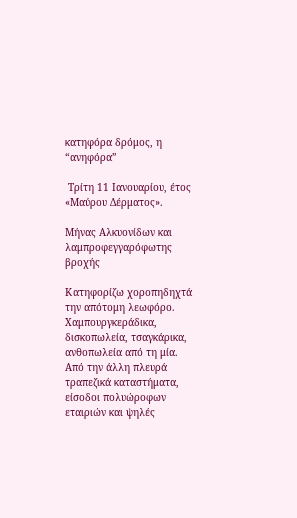κατηφόρα δρόμος, η “ανηφόρα”

 Τρίτη 11 Ιανουαρίου, έτος «Μαύρου Δέρματος».

Μήνας Αλκυονίδων και λαμπροφεγγαρόφωτης βροχής

Κατηφορίζω χοροπηδηχτά την απότομη λεωφόρο. Χαμπουργκεράδικα, δισκοπωλεία, τσαγκάρικα, ανθοπωλεία από τη μία. Από την άλλη πλευρά τραπεζικά καταστήματα, είσοδοι πολυώροφων εταιριών και ψηλές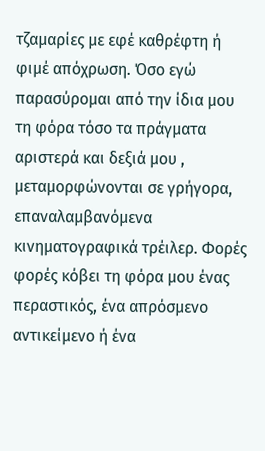τζαμαρίες με εφέ καθρέφτη ή φιμέ απόχρωση. Όσο εγώ παρασύρομαι από την ίδια μου τη φόρα τόσο τα πράγματα αριστερά και δεξιά μου , μεταμορφώνονται σε γρήγορα, επαναλαμβανόμενα κινηματογραφικά τρέιλερ. Φορές φορές κόβει τη φόρα μου ένας περαστικός, ένα απρόσμενο αντικείμενο ή ένα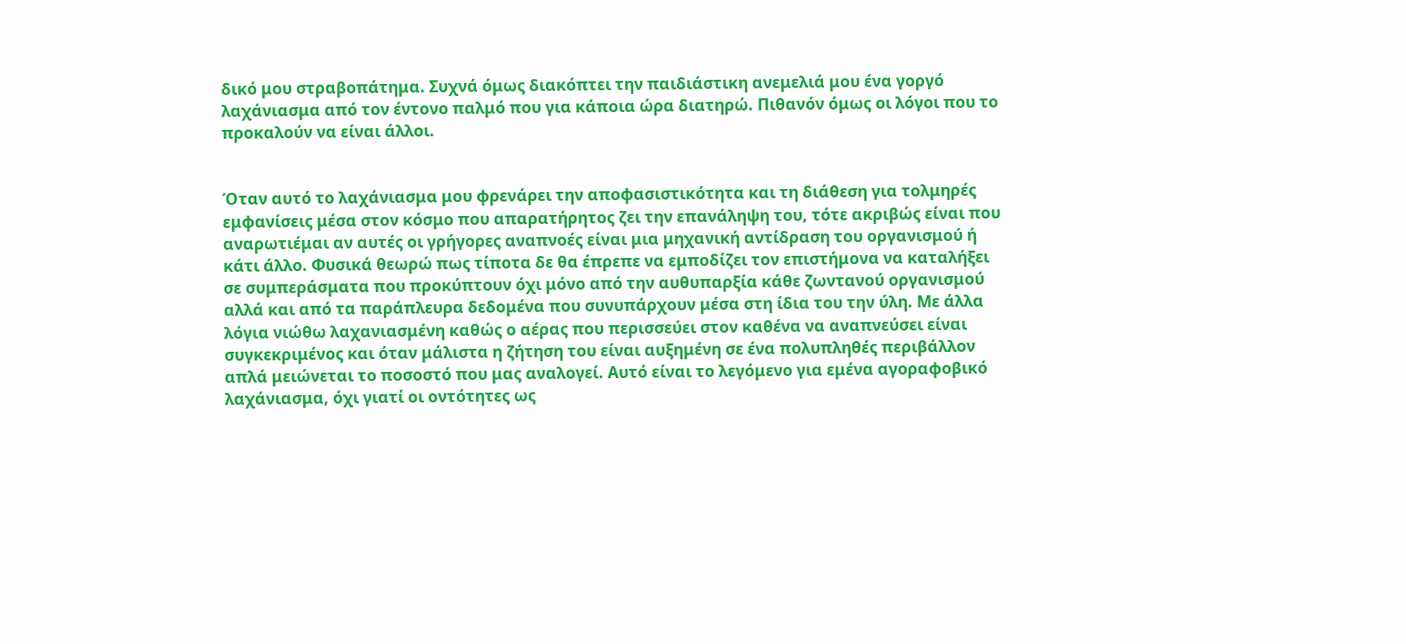δικό μου στραβοπάτημα. Συχνά όμως διακόπτει την παιδιάστικη ανεμελιά μου ένα γοργό λαχάνιασμα από τον έντονο παλμό που για κάποια ώρα διατηρώ. Πιθανόν όμως οι λόγοι που το προκαλούν να είναι άλλοι.


Όταν αυτό το λαχάνιασμα μου φρενάρει την αποφασιστικότητα και τη διάθεση για τολμηρές εμφανίσεις μέσα στον κόσμο που απαρατήρητος ζει την επανάληψη του, τότε ακριβώς είναι που αναρωτιέμαι αν αυτές οι γρήγορες αναπνοές είναι μια μηχανική αντίδραση του οργανισμού ή κάτι άλλο. Φυσικά θεωρώ πως τίποτα δε θα έπρεπε να εμποδίζει τον επιστήμονα να καταλήξει σε συμπεράσματα που προκύπτουν όχι μόνο από την αυθυπαρξία κάθε ζωντανού οργανισμού αλλά και από τα παράπλευρα δεδομένα που συνυπάρχουν μέσα στη ίδια του την ύλη. Με άλλα λόγια νιώθω λαχανιασμένη καθώς ο αέρας που περισσεύει στον καθένα να αναπνεύσει είναι συγκεκριμένος και όταν μάλιστα η ζήτηση του είναι αυξημένη σε ένα πολυπληθές περιβάλλον απλά μειώνεται το ποσοστό που μας αναλογεί. Αυτό είναι το λεγόμενο για εμένα αγοραφοβικό λαχάνιασμα, όχι γιατί οι οντότητες ως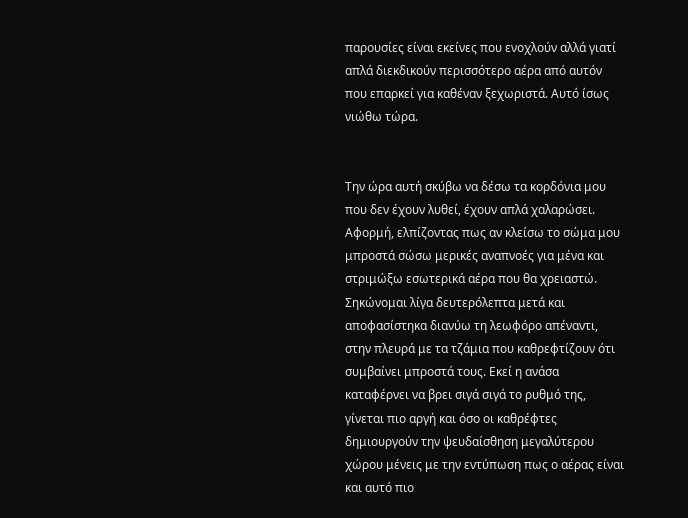παρουσίες είναι εκείνες που ενοχλούν αλλά γιατί απλά διεκδικούν περισσότερο αέρα από αυτόν που επαρκεί για καθέναν ξεχωριστά. Αυτό ίσως νιώθω τώρα.


Την ώρα αυτή σκύβω να δέσω τα κορδόνια μου που δεν έχουν λυθεί, έχουν απλά χαλαρώσει. Αφορμή, ελπίζοντας πως αν κλείσω το σώμα μου μπροστά σώσω μερικές αναπνοές για μένα και στριμώξω εσωτερικά αέρα που θα χρειαστώ. Σηκώνομαι λίγα δευτερόλεπτα μετά και αποφασίστηκα διανύω τη λεωφόρο απέναντι, στην πλευρά με τα τζάμια που καθρεφτίζουν ότι συμβαίνει μπροστά τους. Εκεί η ανάσα καταφέρνει να βρει σιγά σιγά το ρυθμό της, γίνεται πιο αργή και όσο οι καθρέφτες δημιουργούν την ψευδαίσθηση μεγαλύτερου χώρου μένεις με την εντύπωση πως ο αέρας είναι και αυτό πιο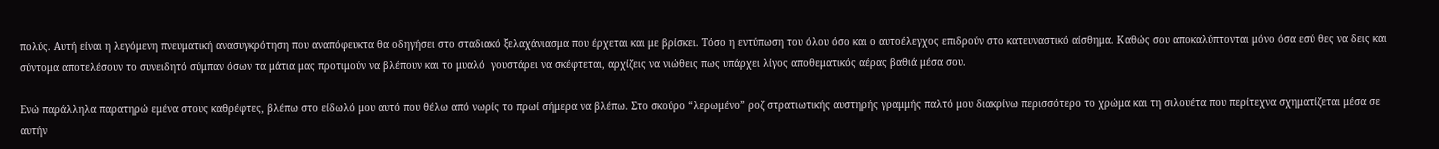πολύς. Αυτή είναι η λεγόμενη πνευματική ανασυγκρότηση που αναπόφευκτα θα οδηγήσει στο σταδιακό ξελαχάνιασμα που έρχεται και με βρίσκει. Τόσο η εντύπωση του όλου όσο και ο αυτοέλεγχος επιδρούν στο κατευναστικό αίσθημα. Καθώς σου αποκαλύπτονται μόνο όσα εσύ θες να δεις και σύντομα αποτελέσουν το συνειδητό σύμπαν όσων τα μάτια μας προτιμούν να βλέπουν και το μυαλό  γουστάρει να σκέφτεται, αρχίζεις να νιώθεις πως υπάρχει λίγος αποθεματικός αέρας βαθιά μέσα σου.

Ενώ παράλληλα παρατηρώ εμένα στους καθρέφτες, βλέπω στο είδωλό μου αυτό που θέλω από νωρίς το πρωί σήμερα να βλέπω. Στο σκούρο “λερωμένο” ροζ στρατιωτικής αυστηρής γραμμής παλτό μου διακρίνω περισσότερο το χρώμα και τη σιλουέτα που περίτεχνα σχηματίζεται μέσα σε αυτήν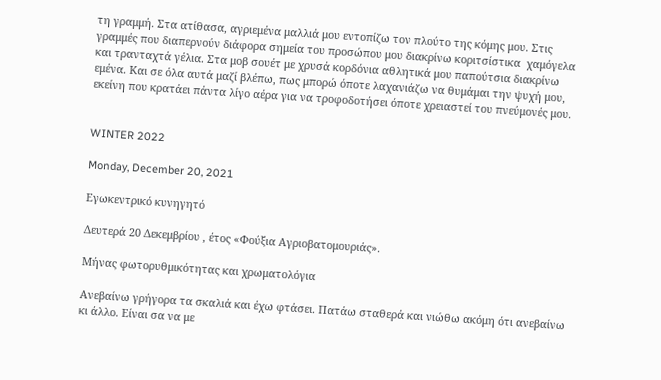τη γραμμή. Στα ατίθασα, αγριεμένα μαλλιά μου εντοπίζω τον πλούτο της κόμης μου. Στις γραμμές που διαπερνούν διάφορα σημεία του προσώπου μου διακρίνω κοριτσίστικα  χαμόγελα και τρανταχτά γέλια. Στα μοβ σουέτ με χρυσά κορδόνια αθλητικά μου παπούτσια διακρίνω εμένα. Και σε όλα αυτά μαζί βλέπω, πως μπορώ όποτε λαχανιάζω να θυμάμαι την ψυχή μου, εκείνη που κρατάει πάντα λίγο αέρα για να τροφοδοτήσει όποτε χρειαστεί του πνεύμονές μου.


WINTER 2022

Monday, December 20, 2021

Εγωκεντρικό κυνηγητό

Δευτερά 20 Δεκεμβρίου , έτος «Φούξια Αγριοβατομουριάς».

Μήνας φωτορυθμικότητας και χρωματολόγια

Ανεβαίνω γρήγορα τα σκαλιά και έχω φτάσει. Πατάω σταθερά και νιώθω ακόμη ότι ανεβαίνω κι άλλο. Είναι σα να με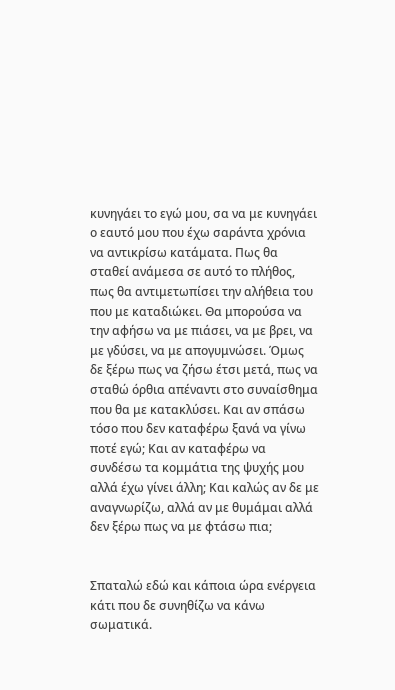κυνηγάει το εγώ μου, σα να με κυνηγάει ο εαυτό μου που έχω σαράντα χρόνια να αντικρίσω κατάματα. Πως θα σταθεί ανάμεσα σε αυτό το πλήθος, πως θα αντιμετωπίσει την αλήθεια του που με καταδιώκει. Θα μπορούσα να την αφήσω να με πιάσει, να με βρει, να με γδύσει, να με απογυμνώσει. Όμως δε ξέρω πως να ζήσω έτσι μετά, πως να σταθώ όρθια απέναντι στο συναίσθημα που θα με κατακλύσει. Και αν σπάσω τόσο που δεν καταφέρω ξανά να γίνω ποτέ εγώ; Και αν καταφέρω να συνδέσω τα κομμάτια της ψυχής μου αλλά έχω γίνει άλλη; Και καλώς αν δε με αναγνωρίζω, αλλά αν με θυμάμαι αλλά δεν ξέρω πως να με φτάσω πια;


Σπαταλώ εδώ και κάποια ώρα ενέργεια κάτι που δε συνηθίζω να κάνω σωματικά.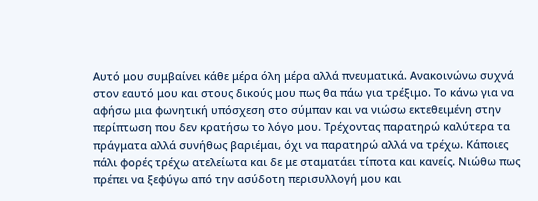Αυτό μου συμβαίνει κάθε μέρα όλη μέρα αλλά πνευματικά. Ανακοινώνω συχνά στον εαυτό μου και στους δικούς μου πως θα πάω για τρέξιμο. Το κάνω για να αφήσω μια φωνητική υπόσχεση στο σύμπαν και να νιώσω εκτεθειμένη στην περίπτωση που δεν κρατήσω το λόγο μου. Τρέχοντας παρατηρώ καλύτερα τα πράγματα αλλά συνήθως βαριέμαι, όχι να παρατηρώ αλλά να τρέχω. Κάποιες πάλι φορές τρέχω ατελείωτα και δε με σταματάει τίποτα και κανείς. Νιώθω πως πρέπει να ξεφύγω από την ασύδοτη περισυλλογή μου και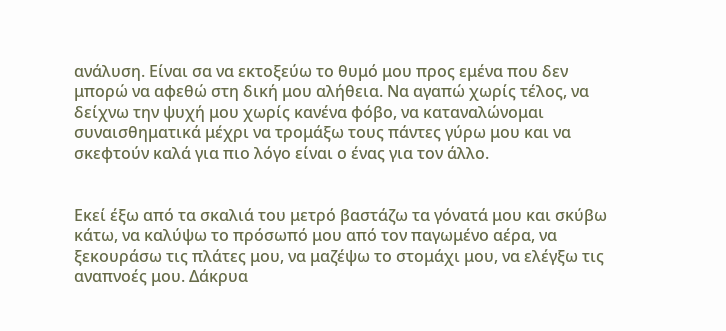ανάλυση. Είναι σα να εκτοξεύω το θυμό μου προς εμένα που δεν μπορώ να αφεθώ στη δική μου αλήθεια. Να αγαπώ χωρίς τέλος, να δείχνω την ψυχή μου χωρίς κανένα φόβο, να καταναλώνομαι συναισθηματικά μέχρι να τρομάξω τους πάντες γύρω μου και να σκεφτούν καλά για πιο λόγο είναι ο ένας για τον άλλο.


Εκεί έξω από τα σκαλιά του μετρό βαστάζω τα γόνατά μου και σκύβω κάτω, να καλύψω το πρόσωπό μου από τον παγωμένο αέρα, να ξεκουράσω τις πλάτες μου, να μαζέψω το στομάχι μου, να ελέγξω τις αναπνοές μου. Δάκρυα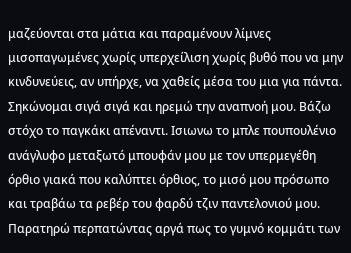μαζεύονται στα μάτια και παραμένουν λίμνες μισοπαγωμένες χωρίς υπερχείλιση χωρίς βυθό που να μην κινδυνεύεις, αν υπήρχε, να χαθείς μέσα του μια για πάντα. Σηκώνομαι σιγά σιγά και ηρεμώ την αναπνοή μου. Βάζω στόχο το παγκάκι απέναντι. Ισιωνω το μπλε πουπουλένιο ανάγλυφο μεταξωτό μπουφάν μου με τον υπερμεγέθη όρθιο γιακά που καλύπτει όρθιος, το μισό μου πρόσωπο και τραβάω τα ρεβέρ του φαρδύ τζιν παντελονιού μου. Παρατηρώ περπατώντας αργά πως το γυμνό κομμάτι των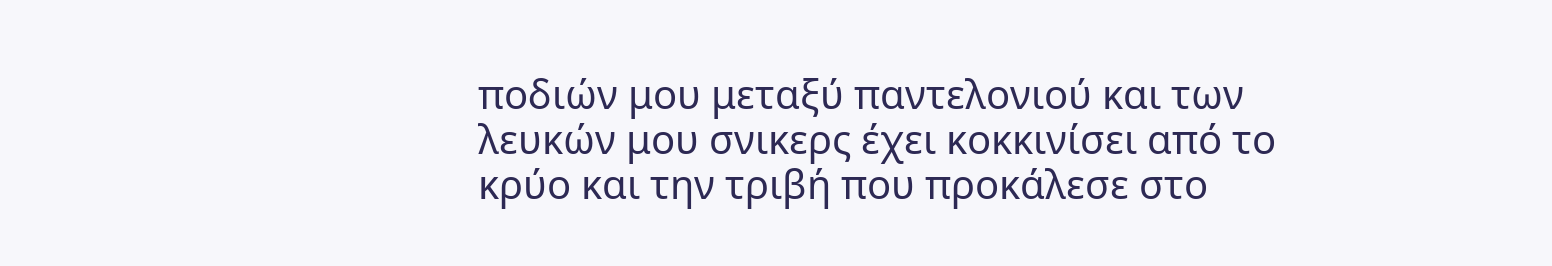ποδιών μου μεταξύ παντελονιού και των λευκών μου σνικερς έχει κοκκινίσει από το κρύο και την τριβή που προκάλεσε στο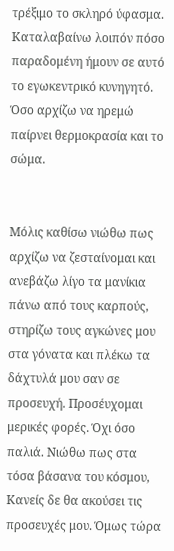τρέξιμο το σκληρό ύφασμα. Καταλαβαίνω λοιπόν πόσο παραδομένη ήμουν σε αυτό το εγωκεντρικό κυνηγητό. Όσο αρχίζω να ηρεμώ παίρνει θερμοκρασία και το σώμα.


Μόλις καθίσω νιώθω πως αρχίζω να ζεσταίνομαι και ανεβάζω λίγο τα μανίκια πάνω από τους καρπούς, στηρίζω τους αγκώνες μου στα γόνατα και πλέκω τα δάχτυλά μου σαν σε προσευχή. Προσέυχομαι μερικές φορές. Όχι όσο παλιά. Νιώθω πως στα τόσα βάσανα του κόσμου, Κανείς δε θα ακούσει τις προσευχές μου. Όμως τώρα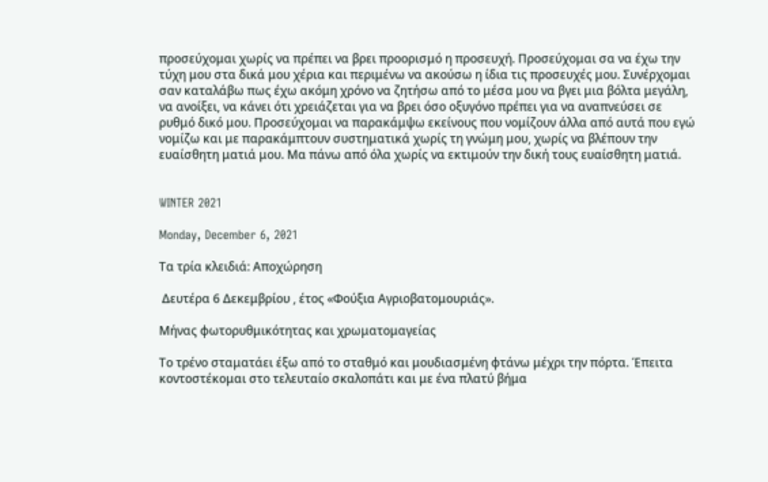προσεύχομαι χωρίς να πρέπει να βρει προορισμό η προσευχή. Προσεύχομαι σα να έχω την τύχη μου στα δικά μου χέρια και περιμένω να ακούσω η ίδια τις προσευχές μου. Συνέρχομαι σαν καταλάβω πως έχω ακόμη χρόνο να ζητήσω από το μέσα μου να βγει μια βόλτα μεγάλη, να ανοίξει, να κάνει ότι χρειάζεται για να βρει όσο οξυγόνο πρέπει για να αναπνεύσει σε ρυθμό δικό μου. Προσεύχομαι να παρακάμψω εκείνους που νομίζουν άλλα από αυτά που εγώ νομίζω και με παρακάμπτουν συστηματικά χωρίς τη γνώμη μου, χωρίς να βλέπουν την ευαίσθητη ματιά μου. Μα πάνω από όλα χωρίς να εκτιμούν την δική τους ευαίσθητη ματιά.


WINTER 2021

Monday, December 6, 2021

Τα τρία κλειδιά: Αποχώρηση

 Δευτέρα 6 Δεκεμβρίου , έτος «Φούξια Αγριοβατομουριάς».

Μήνας φωτορυθμικότητας και χρωματομαγείας

Το τρένο σταματάει έξω από το σταθμό και μουδιασμένη φτάνω μέχρι την πόρτα. Έπειτα κοντοστέκομαι στο τελευταίο σκαλοπάτι και με ένα πλατύ βήμα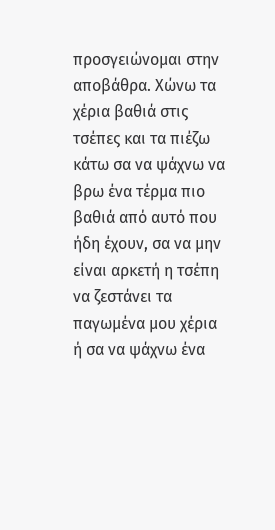προσγειώνομαι στην αποβάθρα. Χώνω τα χέρια βαθιά στις τσέπες και τα πιέζω κάτω σα να ψάχνω να βρω ένα τέρμα πιο βαθιά από αυτό που ήδη έχουν, σα να μην είναι αρκετή η τσέπη να ζεστάνει τα παγωμένα μου χέρια ή σα να ψάχνω ένα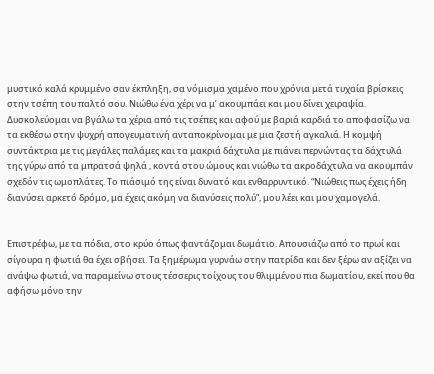μυστικό καλά κρυμμένο σαν έκπληξη, σα νόμισμα χαμένο που χρόνια μετά τυχαία βρίσκεις στην τσέπη του παλτό σου. Νιώθω ένα χέρι να μ’ ακουμπάει και μου δίνει χειραψία. Δυσκολεύομαι να βγάλω τα χέρια από τις τσέπες και αφού με βαριά καρδιά το αποφασίζω να τα εκθέσω στην ψυχρή απογευματινή ανταποκρίνομαι με μια ζεστή αγκαλιά. Η κομψή συντάκτρια με τις μεγάλες παλάμες και τα μακριά δάχτυλα με πιάνει περνώντας τα δάχτυλά της γύρω από τα μπρατσά ψηλά , κοντά στου ώμους και νιώθω τα ακροδάχτυλα να ακουμπάν σχεδόν τις ωμοπλάτες. Το πιάσιμό της είναι δυνατό και ενθαρρυντικό. “Νιώθεις πως έχεις ήδη διανύσει αρκετό δρόμο, μα έχεις ακόμη να διανύσεις πολύ”, μου λέει και μου χαμογελά.


Επιστρέφω, με τα πόδια, στο κρύο όπως φαντάζομαι δωμάτιο. Απουσιάζω από το πρωί και σίγουρα η φωτιά θα έχει σβήσει. Τα ξημέρωμα γυρνάω στην πατρίδα και δεν ξέρω αν αξίζει να ανάψω φωτιά, να παραμείνω στους τέσσερις τοίχους του θλιμμένου πια δωματίου, εκεί που θα αφήσω μόνο την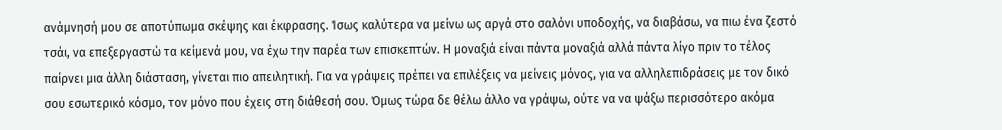ανάμνησή μου σε αποτύπωμα σκέψης και έκφρασης. Ίσως καλύτερα να μείνω ως αργά στο σαλόνι υποδοχής, να διαβάσω, να πιω ένα ζεστό τσάι, να επεξεργαστώ τα κείμενά μου, να έχω την παρέα των επισκεπτών. Η μοναξιά είναι πάντα μοναξιά αλλά πάντα λίγο πριν το τέλος παίρνει μια άλλη διάσταση, γίνεται πιο απειλητική. Για να γράψεις πρέπει να επιλέξεις να μείνεις μόνος, για να αλληλεπιδράσεις με τον δικό σου εσωτερικό κόσμο, τον μόνο που έχεις στη διάθεσή σου. Όμως τώρα δε θέλω άλλο να γράψω, ούτε να να ψάξω περισσότερο ακόμα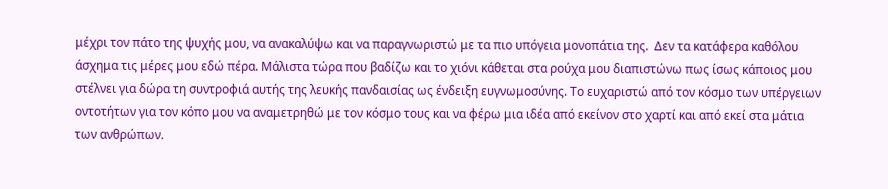μέχρι τον πάτο της ψυχής μου, να ανακαλύψω και να παραγνωριστώ με τα πιο υπόγεια μονοπάτια της.  Δεν τα κατάφερα καθόλου άσχημα τις μέρες μου εδώ πέρα. Μάλιστα τώρα που βαδίζω και το χιόνι κάθεται στα ρούχα μου διαπιστώνω πως ίσως κάποιος μου στέλνει για δώρα τη συντροφιά αυτής της λευκής πανδαισίας ως ένδειξη ευγνωμοσύνης. Το ευχαριστώ από τον κόσμο των υπέργειων οντοτήτων για τον κόπο μου να αναμετρηθώ με τον κόσμο τους και να φέρω μια ιδέα από εκείνον στο χαρτί και από εκεί στα μάτια των ανθρώπων.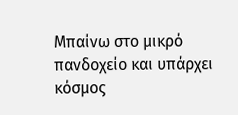Μπαίνω στο μικρό πανδοχείο και υπάρχει κόσμος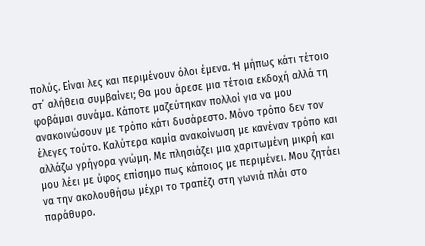πολύς. Είναι λες και περιμένουν όλοι έμενα. Ή μήπως κάτι τέτοιο στ΄ αλήθεια συμβαίνει; Θα μου άρεσε μια τέτοια εκδοχή αλλά τη φοβάμαι συνάμα. Κάποτε μαζεύτηκαν πολλοί για να μου ανακοινώσουν με τρόπο κάτι δυσάρεστο. Μόνο τρόπο δεν τον έλεγες τούτο. Καλύτερα καμία ανακοίνωση με κανέναν τρόπο και αλλάζω γρήγορα γνώμη. Με πλησιάζει μια χαριτωμένη μικρή και μου λέει με ύφος επίσημο πως κάποιος με περιμένει. Μου ζητάει να την ακολουθήσω μέχρι το τραπέζι στη γωνιά πλάι στο παράθυρο.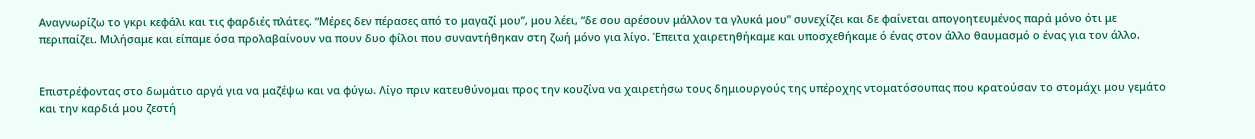Αναγνωρίζω το γκρι κεφάλι και τις φαρδιές πλάτες. “Μέρες δεν πέρασες από το μαγαζί μου”, μου λέει, “δε σου αρέσουν μάλλον τα γλυκά μου” συνεχίζει και δε φαίνεται απογοητευμένος παρά μόνο ότι με περιπαίζει. Μιλήσαμε και είπαμε όσα προλαβαίνουν να πουν δυο φίλοι που συναντήθηκαν στη ζωή μόνο για λίγο. Έπειτα χαιρετηθήκαμε και υποσχεθήκαμε ό ένας στον άλλο θαυμασμό ο ένας για τον άλλο.


Επιστρέφοντας στο δωμάτιο αργά για να μαζέψω και να φύγω. Λίγο πριν κατευθύνομαι προς την κουζίνα να χαιρετήσω τους δημιουργούς της υπέροχης ντοματόσουπας που κρατούσαν το στομάχι μου γεμάτο και την καρδιά μου ζεστή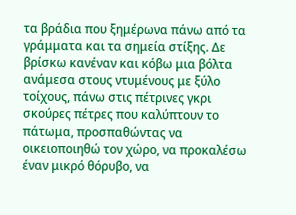τα βράδια που ξημέρωνα πάνω από τα γράμματα και τα σημεία στίξης. Δε βρίσκω κανέναν και κόβω μια βόλτα ανάμεσα στους ντυμένους με ξύλο τοίχους, πάνω στις πέτρινες γκρι σκούρες πέτρες που καλύπτουν το πάτωμα, προσπαθώντας να οικειοποιηθώ τον χώρο, να προκαλέσω έναν μικρό θόρυβο, να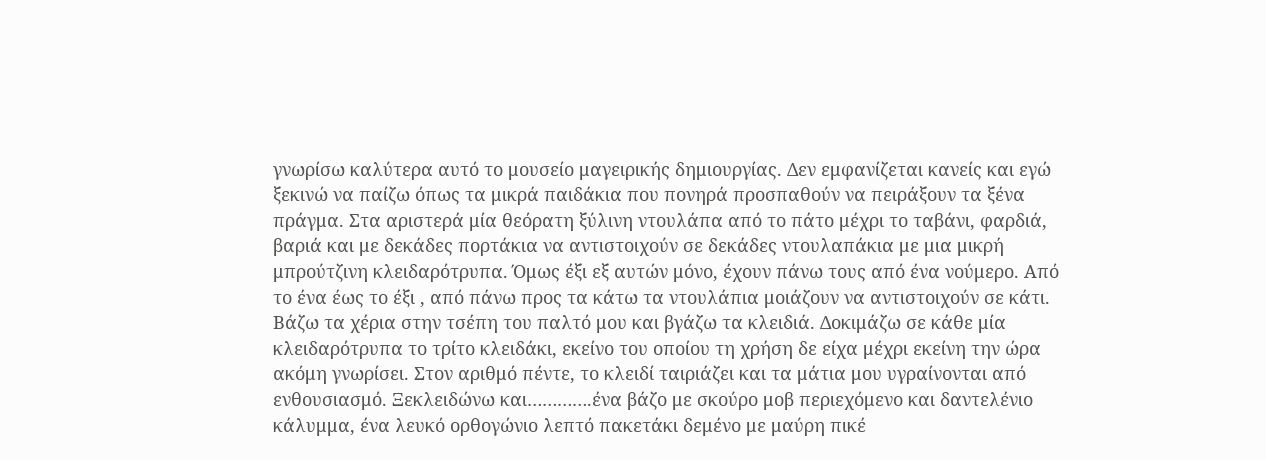γνωρίσω καλύτερα αυτό το μουσείο μαγειρικής δημιουργίας. Δεν εμφανίζεται κανείς και εγώ ξεκινώ να παίζω όπως τα μικρά παιδάκια που πονηρά προσπαθούν να πειράξουν τα ξένα πράγμα. Στα αριστερά μία θεόρατη ξύλινη ντουλάπα από το πάτο μέχρι το ταβάνι, φαρδιά, βαριά και με δεκάδες πορτάκια να αντιστοιχούν σε δεκάδες ντουλαπάκια με μια μικρή μπρούτζινη κλειδαρότρυπα. Όμως έξι εξ αυτών μόνο, έχουν πάνω τους από ένα νούμερο. Από το ένα έως το έξι , από πάνω προς τα κάτω τα ντουλάπια μοιάζουν να αντιστοιχούν σε κάτι. Βάζω τα χέρια στην τσέπη του παλτό μου και βγάζω τα κλειδιά. Δοκιμάζω σε κάθε μία κλειδαρότρυπα το τρίτο κλειδάκι, εκείνο του οποίου τη χρήση δε είχα μέχρι εκείνη την ώρα ακόμη γνωρίσει. Στον αριθμό πέντε, το κλειδί ταιριάζει και τα μάτια μου υγραίνονται από ενθουσιασμό. Ξεκλειδώνω και………….ένα βάζο με σκούρο μοβ περιεχόμενο και δαντελένιο κάλυμμα, ένα λευκό ορθογώνιο λεπτό πακετάκι δεμένο με μαύρη πικέ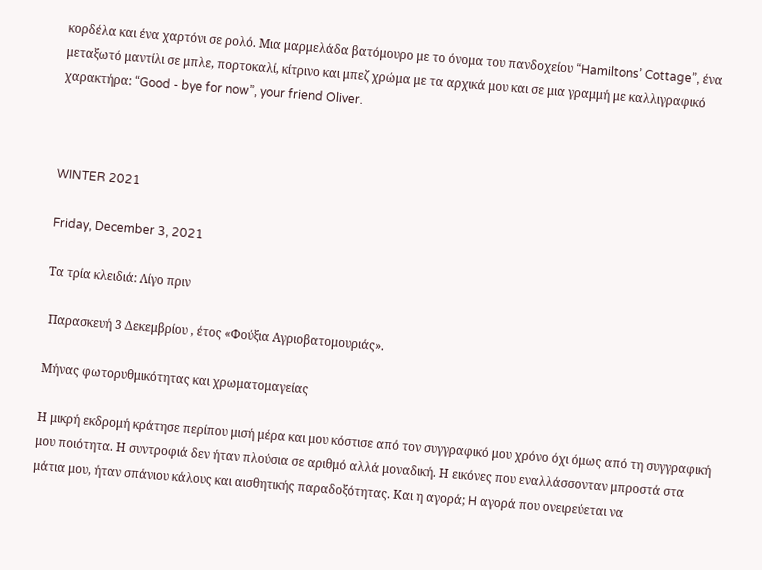κορδέλα και ένα χαρτόνι σε ρολό. Μια μαρμελάδα βατόμουρο με το όνομα του πανδοχείου “Hamiltons’ Cottage”, ένα μεταξωτό μαντίλι σε μπλε, πορτοκαλί, κίτρινο και μπεζ χρώμα με τα αρχικά μου και σε μια γραμμή με καλλιγραφικό χαρακτήρα: “Good - bye for now”, your friend Oliver.



WINTER 2021

Friday, December 3, 2021

Τα τρία κλειδιά: Λίγο πριν

 Παρασκευή 3 Δεκεμβρίου , έτος «Φούξια Αγριοβατομουριάς».

Μήνας φωτορυθμικότητας και χρωματομαγείας

Η μικρή εκδρομή κράτησε περίπου μισή μέρα και μου κόστισε από τον συγγραφικό μου χρόνο όχι όμως από τη συγγραφική μου ποιότητα. Η συντροφιά δεν ήταν πλούσια σε αριθμό αλλά μοναδική. Η εικόνες που εναλλάσσονταν μπροστά στα μάτια μου, ήταν σπάνιου κάλους και αισθητικής παραδοξότητας. Και η αγορά; H αγορά που ονειρεύεται να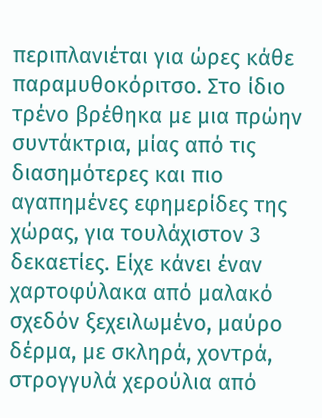περιπλανιέται για ώρες κάθε παραμυθοκόριτσο. Στο ίδιο τρένο βρέθηκα με μια πρώην συντάκτρια, μίας από τις διασημότερες και πιο αγαπημένες εφημερίδες της χώρας, για τουλάχιστον 3 δεκαετίες. Είχε κάνει έναν χαρτοφύλακα από μαλακό σχεδόν ξεχειλωμένο, μαύρο δέρμα, με σκληρά, χοντρά, στρογγυλά χερούλια από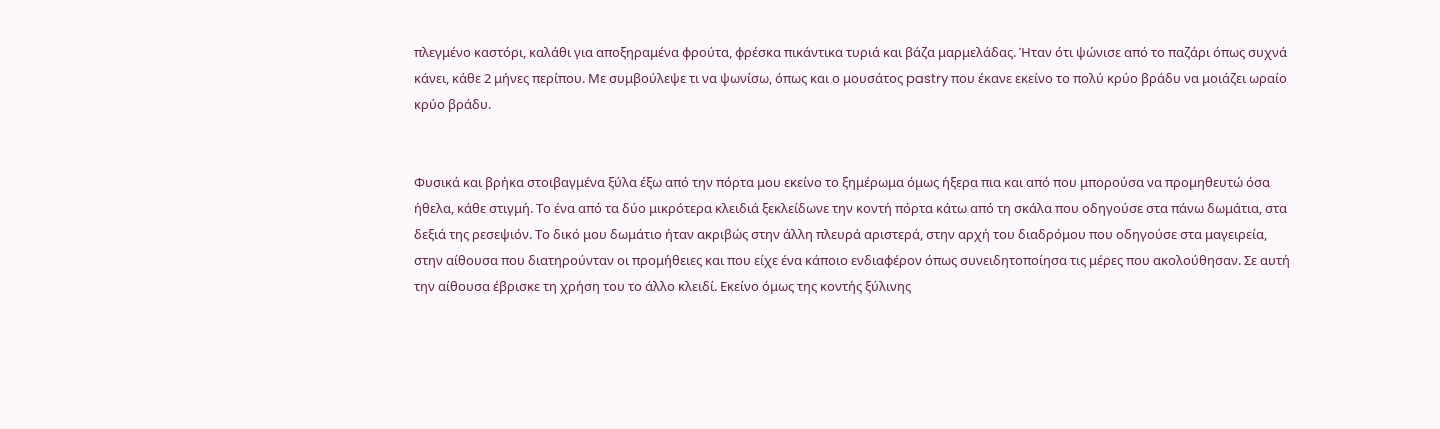πλεγμένο καστόρι, καλάθι για αποξηραμένα φρούτα, φρέσκα πικάντικα τυριά και βάζα μαρμελάδας. Ήταν ότι ψώνισε από το παζάρι όπως συχνά κάνει, κάθε 2 μήνες περίπου. Με συμβούλεψε τι να ψωνίσω, όπως και ο μουσάτος pastry που έκανε εκείνο το πολύ κρύο βράδυ να μοιάζει ωραίο κρύο βράδυ.


Φυσικά και βρήκα στοιβαγμένα ξύλα έξω από την πόρτα μου εκείνο το ξημέρωμα όμως ήξερα πια και από που μπορούσα να προμηθευτώ όσα ήθελα, κάθε στιγμή. Το ένα από τα δύο μικρότερα κλειδιά ξεκλείδωνε την κοντή πόρτα κάτω από τη σκάλα που οδηγούσε στα πάνω δωμάτια, στα δεξιά της ρεσεψιόν. Το δικό μου δωμάτιο ήταν ακριβώς στην άλλη πλευρά αριστερά, στην αρχή του διαδρόμου που οδηγούσε στα μαγειρεία, στην αίθουσα που διατηρούνταν οι προμήθειες και που είχε ένα κάποιο ενδιαφέρον όπως συνειδητοποίησα τις μέρες που ακολούθησαν. Σε αυτή την αίθουσα έβρισκε τη χρήση του το άλλο κλειδί. Εκείνο όμως της κοντής ξύλινης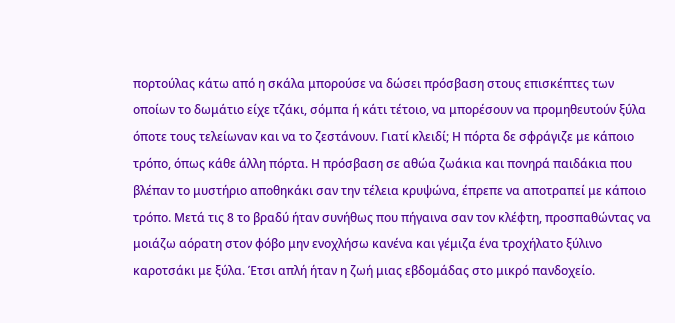πορτούλας κάτω από η σκάλα μπορούσε να δώσει πρόσβαση στους επισκέπτες των οποίων το δωμάτιο είχε τζάκι, σόμπα ή κάτι τέτοιο, να μπορέσουν να προμηθευτούν ξύλα όποτε τους τελείωναν και να το ζεστάνουν. Γιατί κλειδί; Η πόρτα δε σφράγιζε με κάποιο τρόπο, όπως κάθε άλλη πόρτα. Η πρόσβαση σε αθώα ζωάκια και πονηρά παιδάκια που βλέπαν το μυστήριο αποθηκάκι σαν την τέλεια κρυψώνα, έπρεπε να αποτραπεί με κάποιο τρόπο. Μετά τις 8 το βραδύ ήταν συνήθως που πήγαινα σαν τον κλέφτη, προσπαθώντας να μοιάζω αόρατη στον φόβο μην ενοχλήσω κανένα και γέμιζα ένα τροχήλατο ξύλινο καροτσάκι με ξύλα. Έτσι απλή ήταν η ζωή μιας εβδομάδας στο μικρό πανδοχείο.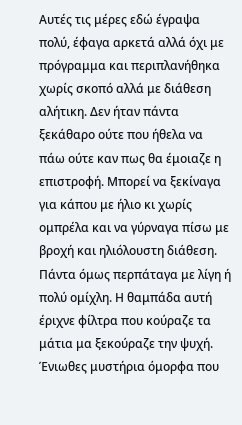Αυτές τις μέρες εδώ έγραψα πολύ, έφαγα αρκετά αλλά όχι με πρόγραμμα και περιπλανήθηκα χωρίς σκοπό αλλά με διάθεση αλήτικη. Δεν ήταν πάντα ξεκάθαρο ούτε που ήθελα να πάω ούτε καν πως θα έμοιαζε η επιστροφή. Μπορεί να ξεκίναγα για κάπου με ήλιο κι χωρίς ομπρέλα και να γύρναγα πίσω με βροχή και ηλιόλουστη διάθεση. Πάντα όμως περπάταγα με λίγη ή πολύ ομίχλη. Η θαμπάδα αυτή έριχνε φίλτρα που κούραζε τα μάτια μα ξεκούραζε την ψυχή. Ένιωθες μυστήρια όμορφα που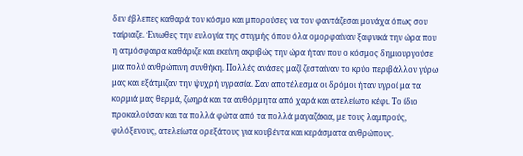δεν έβλεπες καθαρά τον κόσμο και μπορούσες να τον φαντάζεσαι μονάχα όπως σου ταίριαζε. Ένιωθες την ευλογία της στιγμής όπου όλα ομορφαίναν ξαφνικά την ώρα που η ατμόσφαιρα καθάριζε και εκείνη ακριβώς την ώρα ήταν που ο κόσμος δημιουργούσε μια πολύ ανθρώπινη συνθήκη. Πολλές ανάσες μαζί ζεσταίναν το κρύο περιβάλλον γύρω μας και εξάτμιζαν την ψυχρή υγρασία. Σαν αποτέλεσμα οι δρόμοι ήταν υγροί μα τα κορμιά μας θερμά, ζωηρά και τα αυθόρμητα από χαρά και ατελείωτο κέφι. Το ίδιο προκαλούσαν και τα πολλά φώτα από τα πολλά μαγαζάκια, με τους λαμπρούς, φιλόξενους, ατελείωτα ορεξάτους για κουβέντα και κεράσματα ανθρώπους.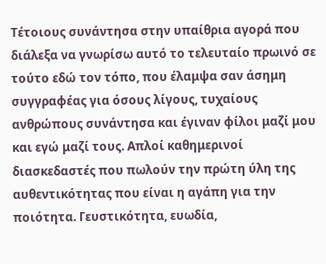Τέτοιους συνάντησα στην υπαίθρια αγορά που διάλεξα να γνωρίσω αυτό το τελευταίο πρωινό σε τούτο εδώ τον τόπο, που έλαμψα σαν άσημη συγγραφέας για όσους λίγους, τυχαίους ανθρώπους συνάντησα και έγιναν φίλοι μαζί μου και εγώ μαζί τους. Απλοί καθημερινοί διασκεδαστές που πωλούν την πρώτη ύλη της αυθεντικότητας που είναι η αγάπη για την ποιότητα. Γευστικότητα, ευωδία,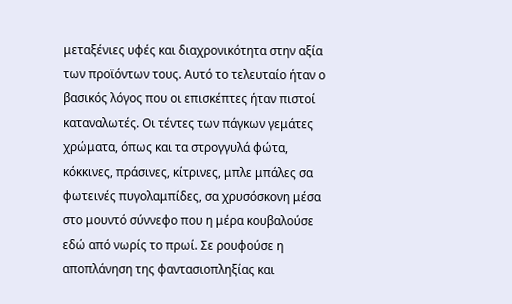μεταξένιες υφές και διαχρονικότητα στην αξία των προϊόντων τους. Αυτό το τελευταίο ήταν ο βασικός λόγος που οι επισκέπτες ήταν πιστοί καταναλωτές. Οι τέντες των πάγκων γεμάτες χρώματα, όπως και τα στρογγυλά φώτα, κόκκινες, πράσινες, κίτρινες, μπλε μπάλες σα φωτεινές πυγολαμπίδες, σα χρυσόσκονη μέσα στο μουντό σύννεφο που η μέρα κουβαλούσε εδώ από νωρίς το πρωί. Σε ρουφούσε η αποπλάνηση της φαντασιοπληξίας και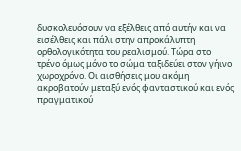δυσκολευόσουν να εξέλθεις από αυτήν και να εισέλθεις και πάλι στην απροκάλυπτη ορθολογικότητα του ρεαλισμού. Τώρα στο τρένο όμως μόνο το σώμα ταξιδεύει στον γήινο χωροχρόνο. Οι αισθήσεις μου ακόμη ακροβατούν μεταξύ ενός φανταστικού και ενός πραγματικού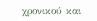χρονικού και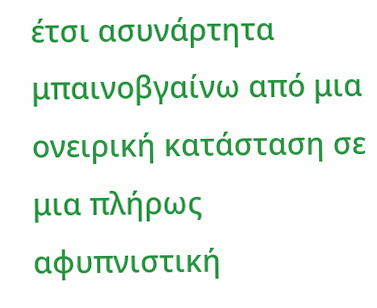έτσι ασυνάρτητα μπαινοβγαίνω από μια ονειρική κατάσταση σε μια πλήρως αφυπνιστική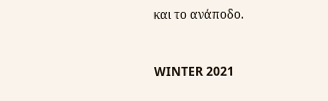και το ανάποδο.



WINTER 2021